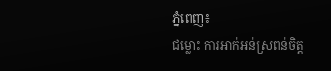ភ្នំពេញ៖
ជម្លោះ ការអាក់អន់ស្រពន់ចិត្ត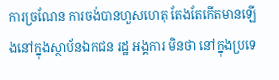ការច្រណែន ការចង់បានហួសហេតុ តែងតែកើតមានឡើងនៅក្នុងស្ថាប័នឯកជន រដ្ឋ អង្គការ មិនថា នៅក្នុងប្រទេ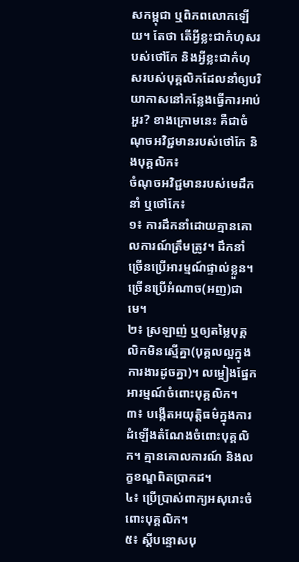សកម្ពុជា ឬពិភពលោកឡើយ។ តែថា តើអ្វីខ្លះជាកំហុសរបស់ថៅកែ និងអ្វីខ្លះជាកំហុសរបស់បុគ្គលិកដែលនាំឲ្យបរិយាកាសនៅកន្លែងធ្វើការអាប់អួរ? ខាងក្រោមនេះ គឺជាចំណុចអវិជ្ជមានរបស់ថៅកែ និងបុគ្គលិក៖
ចំណុចអវិជ្ជមានរបស់មេដឹកនាំ ឬថៅកែ៖
១៖ ការដឹកនាំដោយគ្មានគោលការណ៍ត្រឹមត្រូវ។ ដឹកនាំច្រើនប្រើអារម្មណ៍ផ្ទាល់ខ្លួន។ ច្រើនប្រើអំណាច(អញ)ជាមេ។
២៖ ស្រឡាញ់ ឬឲ្យតម្លៃបុគ្គលិកមិនស្មើគ្នា(បុគ្គលល្អក្នុងការងារដូចគ្នា)។ លម្អៀងផ្នែកអារម្មណ៍ចំពោះបុគ្គលិក។
៣៖ បង្កើតអយុត្តិធម៌ក្នុងការដំឡើងតំណែងចំពោះបុគ្គលិក។ គ្មានគោលការណ៍ និងលក្ខខណ្ឌពិតប្រាកដ។
៤៖ ប្រើប្រាស់ពាក្យអសុរោះចំពោះបុគ្គលិក។
៥៖ ស្តីបន្ទោសបុ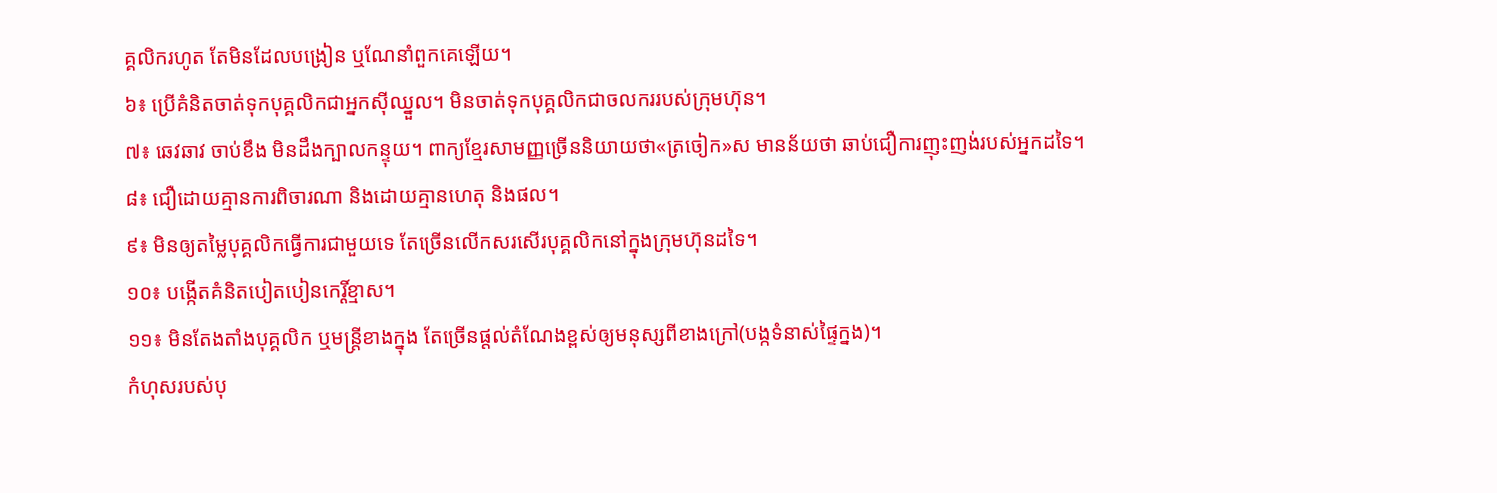គ្គលិករហូត តែមិនដែលបង្រៀន ឬណែនាំពួកគេឡើយ។
៦៖ ប្រើគំនិតចាត់ទុកបុគ្គលិកជាអ្នកស៊ីឈ្នួល។ មិនចាត់ទុកបុគ្គលិកជាចលកររបស់ក្រុមហ៊ុន។
៧៖ ឆេវឆាវ ចាប់ខឹង មិនដឹងក្បាលកន្ទុយ។ ពាក្យខ្មែរសាមញ្ញច្រើននិយាយថា«ត្រចៀក»ស មានន័យថា ឆាប់ជឿការញុះញង់របស់អ្នកដទៃ។
៨៖ ជឿដោយគ្មានការពិចារណា និងដោយគ្មានហេតុ និងផល។
៩៖ មិនឲ្យតម្លៃបុគ្គលិកធ្វើការជាមួយទេ តែច្រើនលើកសរសើរបុគ្គលិកនៅក្នុងក្រុមហ៊ុនដទៃ។
១០៖ បង្កើតគំនិតបៀតបៀនកេរ្តិ៍ខ្មាស។
១១៖ មិនតែងតាំងបុគ្គលិក ឬមន្ត្រីខាងក្នុង តែច្រើនផ្តល់តំណែងខ្ពស់ឲ្យមនុស្សពីខាងក្រៅ(បង្កទំនាស់ផ្ទៃក្នង)។
កំហុសរបស់បុ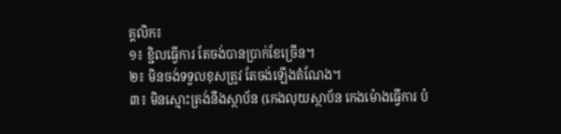គ្គលិក៖
១៖ ខ្ជិលធ្វើការ តែចង់បានប្រាក់ខែច្រើន។
២៖ មិនចង់ទទួលខុសត្រូវ តែចង់ឡើងតំណែង។
៣៖ មិនស្មោះត្រង់នឹងស្ថាប័ន (កេងលុយស្ថាប័ន កេងម៉ោងធ្វើការ បំ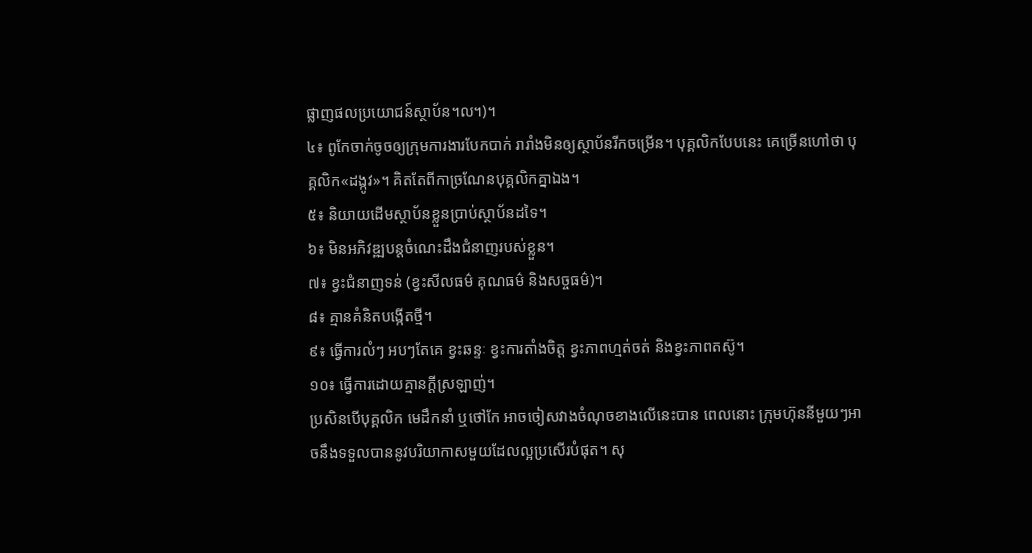ផ្លាញផលប្រយោជន៍ស្ថាប័ន។ល។)។
៤៖ ពូកែចាក់ចូចឲ្យក្រុមការងារបែកបាក់ រារាំងមិនឲ្យស្ថាប័នរីកចម្រើន។ បុគ្គលិកបែបនេះ គេច្រើនហៅថា បុគ្គលិក«ដង្កូវ»។ គិតតែពីកាច្រណែនបុគ្គលិកគ្នាឯង។
៥៖ និយាយដើមស្ថាប័នខ្លួនប្រាប់ស្ថាប័នដទៃ។
៦៖ មិនអភិវឌ្ឍបន្តចំណេះដឹងជំនាញរបស់ខ្លួន។
៧៖ ខ្វះជំនាញទន់ (ខ្វះសីលធម៌ គុណធម៌ និងសច្ចធម៌)។
៨៖ គ្មានគំនិតបង្កើតថ្មី។
៩៖ ធ្វើការលំៗ អបៗតែគេ ខ្វះឆន្ទៈ ខ្វះការតាំងចិត្ត ខ្វះភាពហ្មត់ចត់ និងខ្វះភាពតស៊ូ។
១០៖ ធ្វើការដោយគ្មានក្តីស្រឡាញ់។
ប្រសិនបើបុគ្គលិក មេដឹកនាំ ឬថៅកែ អាចចៀសវាងចំណុចខាងលើនេះបាន ពេលនោះ ក្រុមហ៊ុននីមួយៗអាចនឹងទទួលបាននូវបរិយាកាសមួយដែលល្អប្រសើរបំផុត។ សុ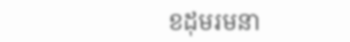ខដុមរមនា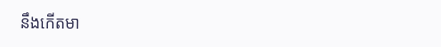នឹងកើតមា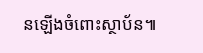នឡើងចំពោះស្ថាប័ន៕